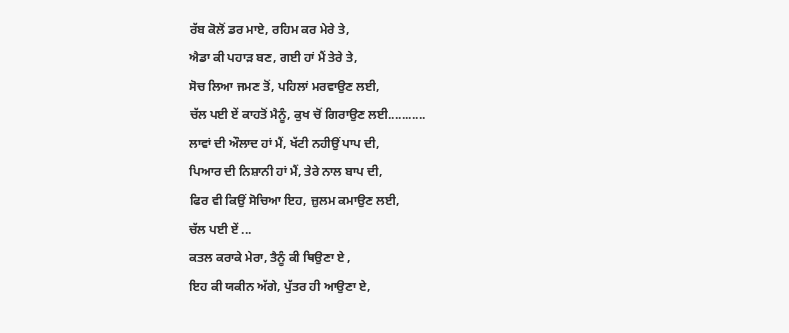ਰੱਬ ਕੋਲੋਂ ਡਰ ਮਾਏ, ਰਹਿਮ ਕਰ ਮੇਰੇ ਤੇ,
ਐਡਾ ਕੀ ਪਹਾੜ ਬਣ, ਗਈ ਹਾਂ ਮੈਂ ਤੇਰੇ ਤੇ,
ਸੋਚ ਲਿਆ ਜਮਣ ਤੋਂ, ਪਹਿਲਾਂ ਮਰਵਾਉਣ ਲਈ,
ਚੱਲ ਪਈ ਏਂ ਕਾਹਤੋਂ ਮੈਨੂੰ, ਕੁਖ ਚੋਂ ਗਿਰਾਉਣ ਲਈ...........
ਲਾਵਾਂ ਦੀ ਔਲਾਦ ਹਾਂ ਮੈਂ, ਖੱਟੀ ਨਹੀਉਂ ਪਾਪ ਦੀ,
ਪਿਆਰ ਦੀ ਨਿਸ਼ਾਨੀ ਹਾਂ ਮੈਂ, ਤੇਰੇ ਨਾਲ ਬਾਪ ਦੀ,
ਫਿਰ ਵੀ ਕਿਉਂ ਸੋਚਿਆ ਇਹ, ਜ਼ੁਲਮ ਕਮਾਉਣ ਲਈ,
ਚੱਲ ਪਈ ਏਂ ...
ਕਤਲ ਕਰਾਕੇ ਮੇਰਾ, ਤੈਨੂੰ ਕੀ ਥਿਉਣਾ ਏ ,
ਇਹ ਕੀ ਯਕੀਨ ਅੱਗੇ, ਪੁੱਤਰ ਹੀ ਆਉਣਾ ਏ,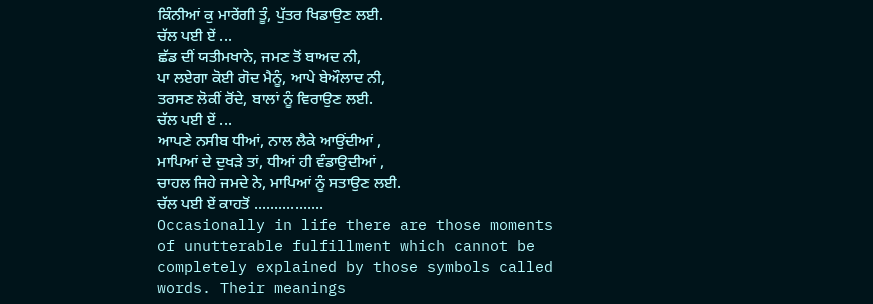ਕਿੰਨੀਆਂ ਕੁ ਮਾਰੇਂਗੀ ਤੂੰ, ਪੁੱਤਰ ਖਿਡਾਉਣ ਲਈ.
ਚੱਲ ਪਈ ਏਂ ...
ਛੱਡ ਦੀਂ ਯਤੀਮਖਾਨੇ, ਜਮਣ ਤੋਂ ਬਾਅਦ ਨੀ,
ਪਾ ਲਏਗਾ ਕੋਈ ਗੋਦ ਮੈਨੂੰ, ਆਪੇ ਬੇਔਲਾਦ ਨੀ,
ਤਰਸਣ ਲੋਕੀਂ ਰੋਂਦੇ, ਬਾਲਾਂ ਨੂੰ ਵਿਰਾਉਣ ਲਈ.
ਚੱਲ ਪਈ ਏਂ ...
ਆਪਣੇ ਨਸੀਬ ਧੀਆਂ, ਨਾਲ ਲੈਕੇ ਆਉਂਦੀਆਂ ,
ਮਾਪਿਆਂ ਦੇ ਦੁਖੜੇ ਤਾਂ, ਧੀਆਂ ਹੀ ਵੰਡਾਉਦੀਆਂ ,
ਚਾਹਲ ਜਿਹੇ ਜਮਦੇ ਨੇ, ਮਾਪਿਆਂ ਨੂੰ ਸਤਾਉਣ ਲਈ.
ਚੱਲ ਪਈ ਏਂ ਕਾਹਤੋਂ .................
Occasionally in life there are those moments of unutterable fulfillment which cannot be completely explained by those symbols called words. Their meanings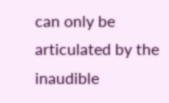can only be articulated by the inaudible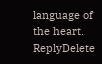language of the heart.
ReplyDelete